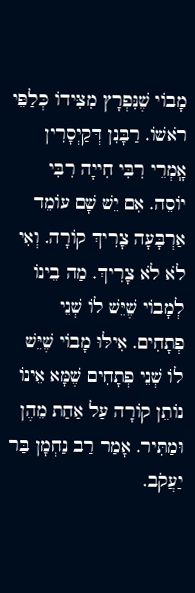מָבוֹי שֶׁנִּפְרָץ מִצִּידוֹ כְּלַפֵּי רֹאשׁוֹ. רַבָּנִן דְּקַיְסָרִין אָֽמְרֵי רִבִּי חִייָה רִבִּי יוֹסֵה. אִם יֵשׁ שָׁם עוֹמֵד אַרְבָּעָה צָרִיךְ קוֹרָה. וְאִי לֹא לֹא צָרִיךְ. מַה בֵינוֹ לְמָבוֹי שֶׁיֵּשׁ לוֹ שְׁנֵי פְתָחִים. אִילּוּ מָבוֹי שֶׁיֵּשׁ לוֹ שְׁנֵי פְתָחִים שֶׁמָּא אֵינוֹ נוֹתֵן קוֹרָה עַל אַחַת מֵהֶן וּמַתִּיר. אָמַר רַב נַחְמָן בַּר יַעֲקֹב.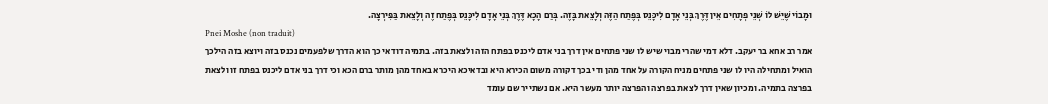וּמָבוֹי שֶׁיֵּשׁ לוֹ שְׁנֵי פְתָחִים אֵין דֶּרֶךְ בְּנֵי אָדָם לִיכָּנֵס בְּפֶתַח הַזֶּה וְלָצֵאת בָּזֶה. בְּרַם הָכָא דֶּרֶךְ בְּנֵי אָדָם לִיכָּנֵס בְּפֶתַח זֶה וְלָצֵאת בַּפִּירְצָה.
Pnei Moshe (non traduit)
אמר רב אחא בר יעקב. דלא דמי שהרי מבוי שיש לו שני פתחים אין דרך בני אדם ליכנס בפתח הזה ולצאת בזה. בתמיה דודאי כך הוא הדרך שלפעמים נכנס בזה ויוצא בזה הילכך הואיל ומתחילה היו לו שני פתחים מניח הקורה על אחד מהן ודי בכך דקורה משום הכירא היא ובדאיכא היכרא באחד מהן מותר ברם הכא וכי דרך בני אדם ליכנס בפתח זו ולצאת בפרצה בתמיה. ומכיון שאין דרך לצאת בפרצה והפרצה יותר מעשר היא. אם נשתייר שם עומד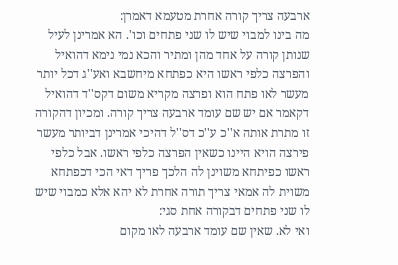ארבעה צריך קורה אחרת מטעמא דאמרן:
מה בינו למבוי שיש לו שני פתחים וכו'. הא אמרינן לעיל שנותן קורה על אחד מהן ומתיר והכא נמי נימא דהואיל והפרצה כלפי ראשו היא כפתחא מיחשבא ואע''ג דכל יותר מעשר לאו פתח הוא ופרצה מקריא משום דקס''ד דהואיל דקאמר אם יש שם עומד ארבעה צריך קורה. ומכיון דהקורה זו מתרת אותה א''כ ע''כ דס''ל דהיכי אמרינן דביותר מעשר פירצה הויא היינו כשאין הפרצה כלפי ראשו. אבל כלפי ראשו כפיתחא משוינן לה הלכך פריך דאי הכי דכפתחא משוית לה אמאי צריך תורה אחרת לא יהא אלא כמבוי שיש לו שני פתחים דבקורה אחת סגי:
ואי לא. שאין שם עומד ארבעה לאו מקום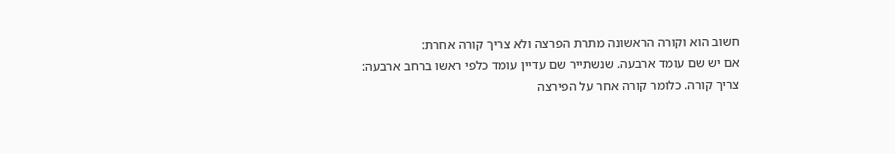חשוב הוא וקורה הראשונה מתרת הפרצה ולא צריך קורה אחרת:
אם יש שם עומד ארבעה. שנשתייר שם עדיין עומד כלפי ראשו ברחב ארבעה:
צריך קורה. כלומר קורה אחר על הפירצה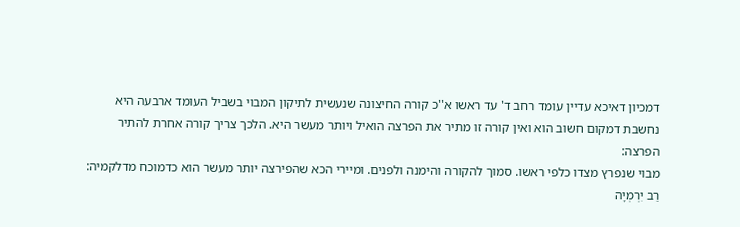דמכיון דאיכא עדיין עומד רחב ד' עד ראשו א''כ קורה החיצונה שנעשית לתיקון המבוי בשביל העומד ארבעה היא נחשבת דמקום חשוב הוא ואין קורה זו מתיר את הפרצה הואיל ויותר מעשר היא. הלכך צריך קורה אחרת להתיר הפרצה:
מבוי שנפרץ מצדו כלפי ראשו. סמוך להקורה והימנה ולפנים. ומיירי הכא שהפירצה יותר מעשר הוא כדמוכח מדלקמיה:
רַב יִרְמְיָה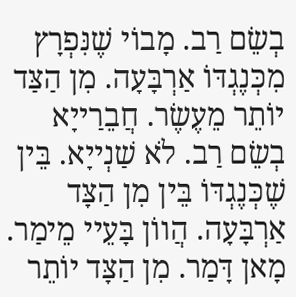בְשֵׂם רַב. מָבוֹי שֶׁנִּפְרָץ מִכְּנֶגְדּוֹ אַרְבָּעָה. מִן הַצַּד יוֹתֵר מֵעֶשֶׂר. חֲבֵרַייָא בְשֵׂם רַב. לֹא שַׁנְייָא. בֵּין שֶׁכְּנֶגְדּוֹ בֵּין מִן הַצָּד אַרְבָּעָה. הֲווֹן בָּעֵיי מֵימַר. מָאן דָּמַר. מִן הַצָּד יוֹתֵר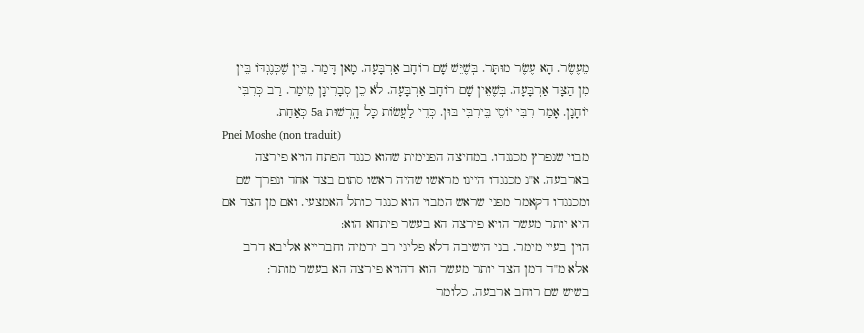מֵעֶשֶׂר. הָא עֶשֶׂר מוּתָּר. בְּשֶׁיֵּשׁ שָׁם רוֹחָב אַרְבָּעָה. מָאן דָּמַר. בֵּין שֶׁכְּנֶגְדּוֹ בֵּין מִן הַצָּד אַרְבָּעָה. בְּשֶׁאֵין שָׁם רוֹחָב אַרְבָּעָה. לֹא כֵן סְבָרִינָן מֵימַר. רַב כְּרִבִּי יוֹחָנָן. אָמַר רִבִּי יוֹסֵי בֵּירִבִּי בּוּן. כְּדֵי לַעֲשׂוֹת כָּל הָֽרְשׁוּת 5a כְּאַחַת.
Pnei Moshe (non traduit)
מבוי שנפרץ מכנגדו. במחיצה הפנימית שהוא כנגד הפתח הויא פירצה בארבעה. א''נ מכנגדו היינו מראשו שהיה ראשו סתום בצד אחד ונפרך שם ומכנגדו דקאמר מפני שראש המבוי הוא כנגד כותל האמצעי. ואם מן הצד אם היא יותר מעשר הויא פירצה הא בעשר פיתחא הוא:
הוין בעיי מימר. בני הישיבה דלא פליגי רב ירמיה וחברייא אליבא דרב אלא מ''ד דמן הצד יותר מעשר הוא דהויא פירצה הא בעשר מותר:
בשיש שם רוחב ארבעה. כלומר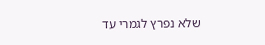שלא נפרץ לגמרי עד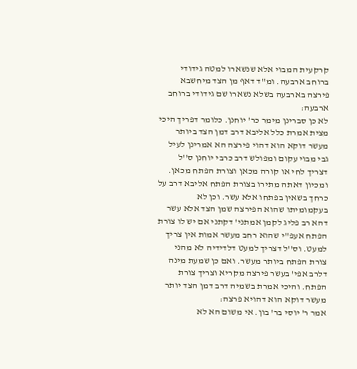קרקעית המבוי אלא שנשארו למטה גידודי ברוחב ארבעה. ומ''ד דאף מן הצד מיחשבא פירצה בארבעה בשלא נשארו שם גידודי ברוחב ארבעה:
לא כן סברינן מימר כר' יוחנן. כלומר דפריך היכי מצית אמרת כלל אליבא דרב דמן הצד ביותר מעשר דוקא הוא דהוי פירצה הא אמרינן לעיל גבי מבוי עקום ומפולש דרב כרבי יוחנן ס''ל דצריך לחי או קורה מכאן וצורת הפתח מכאן. ומכיון דאתה מתירו בצורת הפתח אליבא דרב על כרחך בשאין בפתחו אלא עשר. וכן לא בעקמומיתו שהוא הפירצה שמן הצד אלא עשר דהא רב פליג לקמן אמתני' דקתני אם יש לו צורת הפתח אעפ''י שהוא רחב מעשר אמות אין צריך למעט. וס''ל דצריך למעט דלדידיה לא מהני צורת הפתח ביותר מעשר. ואם כן שמעת מינה דלרב אפי' בעשר פירצה מקריא וצריך צורת הפתח. והיכי אמרת בשמיה דרב דמן הצד יותר מעשר דוקא הוא דהויא פרצה:
אמר ר' יוסי בר' בון. אי משום הא לא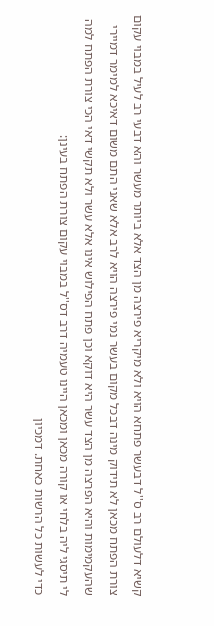קשיא דלעולם רב ס''ל דבעשר פתחא הויא ולא מיקריא פירצה מן הצד אלא ביותר מעשר והא דבעי רב לעיל במבוי עקום צורת הפתח מכאן לא תידוק מינה דבכל מקום בעשר נמי פירצה הויא לרב אלא שאני התם משום דאיכא למימר דמיירי שהעקמימות והיא הפרצה מן הצד עשר היא דוקא וכן פתח הפילוש אינו אלא עשר ולא תקשי דאי הכי צורת הפתח למה לי תיסגי ליה בלחי או קורה מכאן ומכאן היינו טעמיה דרב דס''ל במבוי עקום צורת הפתח בעינן:
כדי לעשות כל הרשות כאחת. דמכיון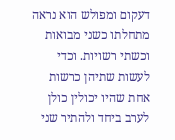דעקום ומפולש הוא נראה מתחלתו כשני מבואות וכשתי רשויות. וכדי לעשות שתיהן כרשות אחת שהיו יכולין כולן לערב ביחד ולהתיר שני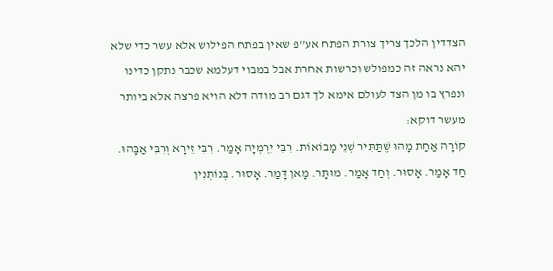הצדדין הלכך צריך צורת הפתח אע''פ שאין בפתח הפילוש אלא עשר כדי שלא יהא נראה זה כמפולש וכרשות אחרת אבל במבוי דעלמא שכבר נתקן כדינו ונפרץ בו מן הצד לעולם אימא לך דגם רב מודה דלא הויא פרצה אלא ביותר מעשר דוקא:
קוֹרָה אַחַת מָהוּ שֶׁתַּתִּיר שְׁנֵי מָבוֹאוֹת. רִבִּי יִרְמְיָה אָמַר. רִבִּי זֵירָא וְרִבִּי אַבָּהוּ. חַד אָמַר. אָסוּר. וְחַד אָמַר. מוּתָּר. מָאן דָּמַר. אָסוּר. בְּנוֹתְנִין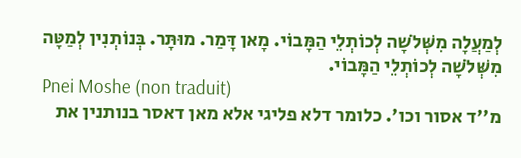לְמַעֲלָה מִשְּׁלֹשָׁה לְכוֹתְלֵי הַמָּבוֹי. מָאן דָּמַר. מוּתָּר. בְּנוֹתְנִין לְמַטָּה מִשְּׁלֹשָׁה לְכוֹתְלֵי הַמָּבוֹי.
Pnei Moshe (non traduit)
מ''ד אסור וכו'. כלומר דלא פליגי אלא מאן דאסר בנותנין את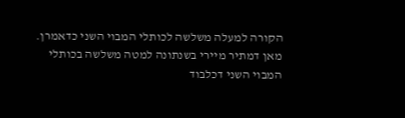הקורה למעלה משלשה לכותלי המבוי השני כדאמרן. מאן דמתיר מיירי בשנתונה למטה משלשה בכותלי המבוי השני דכלבוד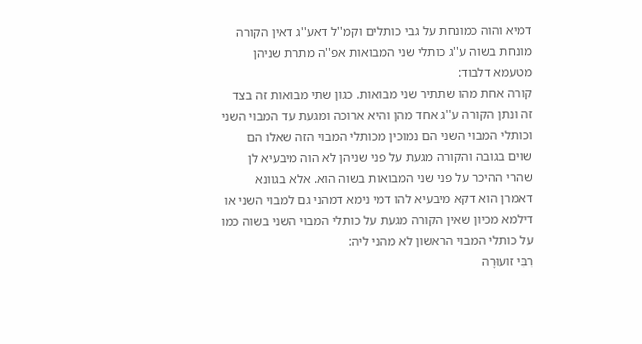דמיא והוה כמונחת על גבי כותלים וקמ''ל דאע''ג דאין הקורה מונחת בשוה ע''ג כותלי שני המבואות אפ''ה מתרת שניהן מטעמא דלבוד:
קורה אחת מהו שתתיר שני מבואות. כגון שתי מבואות זה בצד זה ונתן הקורה ע''ג אחד מהן והיא ארוכה ומגעת עד המבוי השני וכותלי המבוי השני הם נמוכין מכותלי המבוי הזה שאלו הם שוים בגובה והקורה מגעת על פני שניהן לא הוה מיבעיא לן שהרי ההיכר על פני שני המבואות בשוה הוא. אלא בגוונא דאמרן הוא דקא מיבעיא להו דמי נימא דמהני גם למבוי השני או דילמא מכיון שאין הקורה מגעת על כותלי המבוי השני בשוה כמו על כותלי המבוי הראשון לא מהני ליה:
רִבִּי זועוּרָה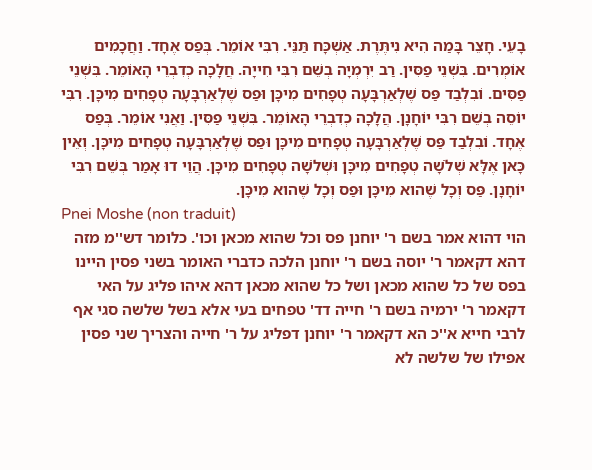בָעֵי. חָצֵר בָּמַה הִיא נִיתֶּרֶת. אַשְׁכָּח תַּנֵּי. רִבִּי אוֹמֵר. בְּפַס אֶחָד. וַחֲכָמִים אוֹמְרִים. בִּשְׁנֵי פַסִּין. רַב יִרְמְיָה בְשֵׁם רִבִּי חִייָה. חֲלָכָה כְדִבְרֵי הָאוֹמֵר. בִּשְׁנֵי פַסִּים. וֹבִלְבַד פַּס שֶׁלְאַרְבָּעָה טְפָחִים מִיכָּן וּפַס שֶׁלְאַרְבָּעָה טְפָחִים מִיכָּן. רִבִּי יוֹסֵה בְשֵׁם רִבִּי יוֹחָנָן. הֲלָכָה כְדִבְרֵי הָאוֹמֵר. בִּשְׁנֵי פַסִּין. וַאֲנִי אוֹמֵר. בְּפַס אֶחָד. וֹבִלְבַד פַּס שֶׁלְאַרְבָּעָה טְפָחִים מִיכָּן וּפַס שֶׁלְאַרְבָּעָה טְפָחִים מִיכָּן. וְאֵין כָּאן אֶלָּא שְׁלֹשָׁה טְפָחִים מִיכָּן וּשְׁלֹשָׁה טְפָחִים מִיכָּן. הֲוֵי דוּ אָמַר בְּשֵׁם רִבִּי יוֹחָנָן. פַּס וְכָל שֶׁהוא מִיכָּן וּפַס וְכָל שֶׁהוא מִיכָּן.
Pnei Moshe (non traduit)
הוי דהוא אמר בשם ר' יוחנן פס וכל שהוא מכאן וכו'. כלומר דש''מ מזה דהא דקאמר ר' יוסה בשם ר' יוחנן הלכה כדברי האומר בשני פסין היינו בפס של כל שהוא מכאן ושל כל שהוא מכאן דהא איהו פליג על האי דקאמר ר' ירמיה בשם ר' חייה דד' טפחים בעי אלא בשל שלשה סגי אף לרבי חייא א''כ הא דקאמר ר' יוחנן דפליג על ר' חייה והצריך שני פסין אפילו של שלשה לא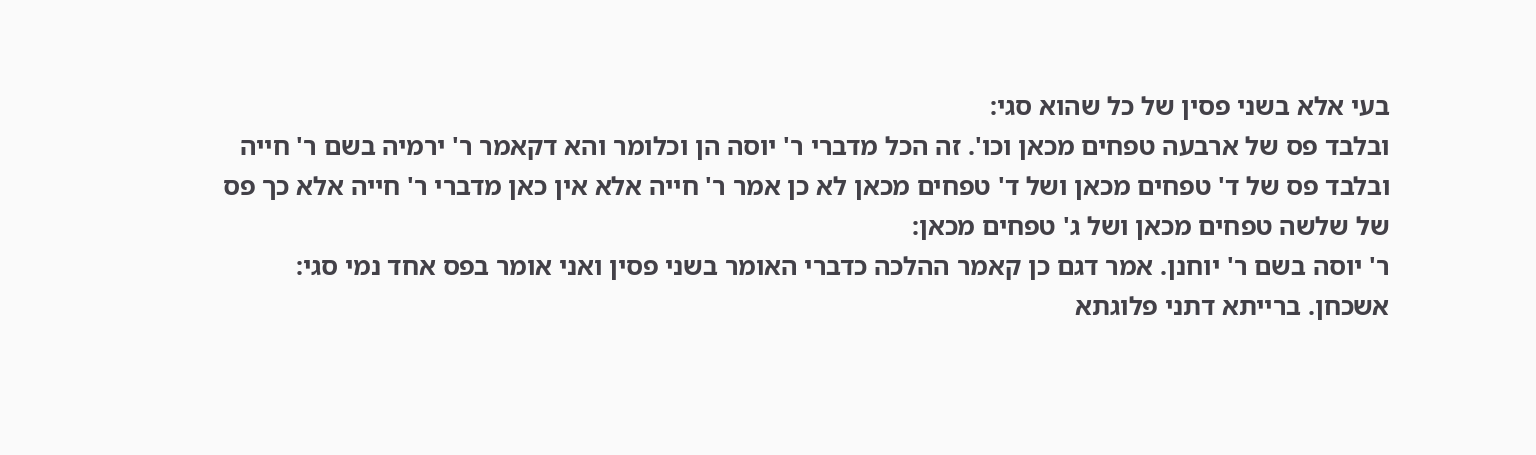בעי אלא בשני פסין של כל שהוא סגי:
ובלבד פס של ארבעה טפחים מכאן וכו'. זה הכל מדברי ר' יוסה הן וכלומר והא דקאמר ר' ירמיה בשם ר' חייה ובלבד פס של ד' טפחים מכאן ושל ד' טפחים מכאן לא כן אמר ר' חייה אלא אין כאן מדברי ר' חייה אלא כך פס של שלשה טפחים מכאן ושל ג' טפחים מכאן:
ר' יוסה בשם ר' יוחנן. אמר דגם כן קאמר ההלכה כדברי האומר בשני פסין ואני אומר בפס אחד נמי סגי:
אשכחן. ברייתא דתני פלוגתא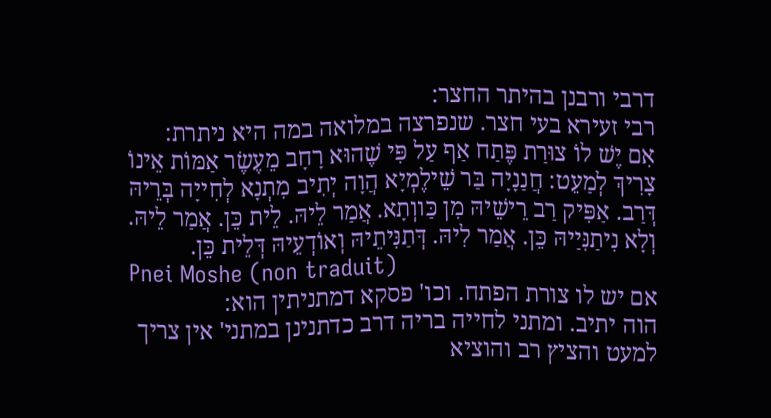דרבי ורבנן בהיתר החצר:
רבי זעירא בעי חצר. שנפרצה במלואה במה היא ניתרת:
אִם יֶשׁ לוֹ צוּרַת פֶּתַח אַף עַל פִּי שֶׁהוּא רָחָב מֵעֶשֶׂר אַמּוֹת אֵינוֹ צָרִיךְ לְמַעֵט: חֲנַנָיָה בַּר שֵׁילֶמְיָא הֲוָה יְתִיב מִתְנָא לְחִייָה בְּרֵיהּ דְּרַב. אַפִּיק רַב רֵישֵׁיהּ מִן כַּווְתָא. אֲמַר לֵיהּ. לֵית כֵּן. אֲמַר לֵיהּ. וְלָא נִיתַנִּיַיהּ כֵּן. אֲמַר לִיהּ. דְּתַנִּיתֵיהּ וְאוֹדְעֵיהּ דְּלֵית כֵּן.
Pnei Moshe (non traduit)
אם יש לו צורת הפתח. וכו' פסקא דמתניתין הוא:
הוה יתיב. ומתני לחייה בריה דרב כדתנינן במתני' אין צריך למעט והציץ רב והוציא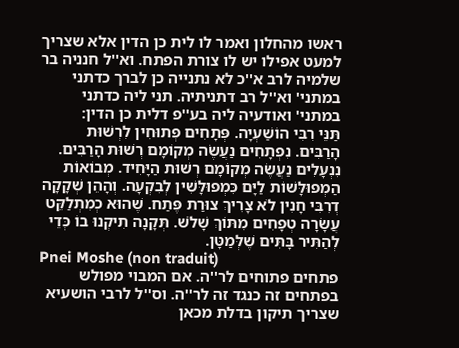ראשו מהחלון ואמר לו לית כן הדין אלא שצריך למעט אפילו יש לו צורת הפתח. וא''ל חנניה בר שלמיה לרב א''כ לא נתנייה כן לברך כדתני במתני' וא''ל רב דתניתיה. תני ליה כדתני במתני' ואודעיה ליה בע''פ דלית כן הדין:
תַּנֵּי רִבִּי הוֹשַׁעְיָה. פְּתָחִים פְּתוּחִין לִרְשׁוּת הָרַבִּים. נִפְתָחִים נַעֲשֶׂה מְקוֹמָם רְשׁוּת הָרַבִּים. נִנְעָלִים נַעֲשֶׂה מְקוֹמָם רְשׁוּת הַיָּחִיד. מְבוֹאוֹת הַמְפוּלָּשׁוֹת לַיָּם כִּמְפוּלָּשִׁין לְבִקְעָה. וְהָהֵן שְׁקָקָה דְרִבִּי חָנִין לֹא צָרִיךְ צוּרַת פֶּתַח. שֶׁהוּא כְמִתְלַקֵּט עֲשָׂרָה טְפָחִים מִתּוֹךְ שָׁלֹשׁ. תְּקָנָה תִיקְנוּ בוֹ כְּדֵי לְהַתִּיר בָּתִּים שֶׁלְּמַטָּן.
Pnei Moshe (non traduit)
פתחים פתוחים לר''ה. אם המבוי מפולש בפתחים זה כנגד זה לר''ה. וס''ל לרבי הושעיא שצריך תיקון בדלת מכאן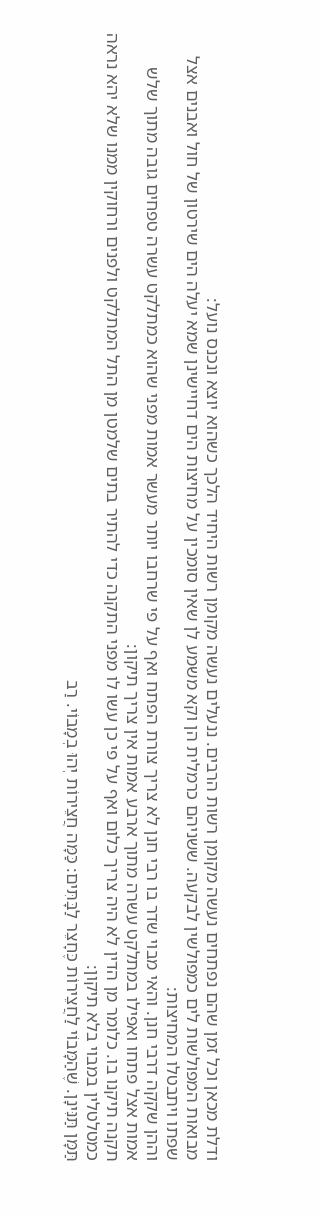ודלת מכאן וכל זמן שהם נפתחים נעשה מקומן רשות הרבים. ננעלים נעשה מקומן רשות היחיד הלכך כשהוא יוצא ונכנס נועל:
מבואות המפולשות לים כמפולשין לבקעה. ששניהם כרמלית הן וקא משמע לן שאין סומכין על מחיצות הים דחיישינן שמא יעלה הים שירטון של חול ואבנים אצל שפתו ויתבטלו המחיצות:
וההן שקקה דרבי חנן. והאי מבוי שדר בו רבי חנן לא צריך צורת הפתח ואף על פי שרחבו יותר מעשר אמות מפני שהוא כמתלקט עשרה טפחים גובה מתוך שלש אמות אצל פתחו ואפילו במתלקט עשרה מתוך ארבע אמות אין צריך תיקון:
תקנה תיקנו בו. כלומר מן הדין לא היה צריך כלום ואף על פי כן עשו לו מפני התקנה כדי להתיר בתים שלמטן מן התל המתלקט ולפנים ורחוקין ממנו שלא יהא נראה כמטלטלין במבוי בלא תיקון:
תַּמָּן תַּנִּינָן. שֶׁהַמָּבוֹי לַחֲצֵירוֹת כֶּחָצֵר לַבָּתִּים: כַּמָּה חֲצֵירוֹת יְהוּ בְמָבוֹי. רַב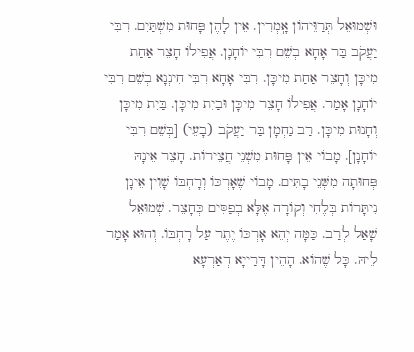וּשְׁמוּאֵל תְּרַוֵּיהוֹן אָֽמְרִין. אֵין לָהֶן פָּחוּת מִשְׁתַּיִם. רִבִּי יַעֲקֹב בַּר אָחָא בְשֵׁם רִבִּי יוֹחָנָן. אֲפִילוֹ חָצֵר אַחַת מִיכָּן וְחָצֵר אַחַת מִיכָּן. רִבִּי אָחָא רִבִּי חִינְנָא בְשֵׁם רִבִּי יוֹחָנָן אָמַר. אֲפִילוֹ חָצֵר מִיכָּן וּבַיִת מִיכָּן. בַּיִת מִיכָּן וְחָנוּת מִיכָּן. רַב נַחְמָן בַּר יַעֲקֹב (בָעֵי) [בְּשֵׁם רִבִּי יוֹחָנָן]. מָבוֹי אֵין פָּחוּת מִשְׁנֵי חֲצֵירוֹת. חָצֵר אֵינָהּ פְּחוּתָה מִשְּׁנֵי בָתִּים. מָבוֹי שֶׁאָרְכּוֹ וְרָחְבּוֹ שָׁוִין אֵינָן נִיתָּרוֹת בְּלֶחִי וְקוֹרָה אֶלָּא בְפַסִּים כְּחָצֵר. שְׁמוּאֵל שָׁאַל לְרַב. כַּמָּה יְהֵא אָרְכּוֹ יֶתֶר עַל רָחְבּוֹ. וְהוּא אָמַר לֵיהּ. כָּל שֶׁהוֹא. הָהֵין דָּרַייָא דְאַרְעָא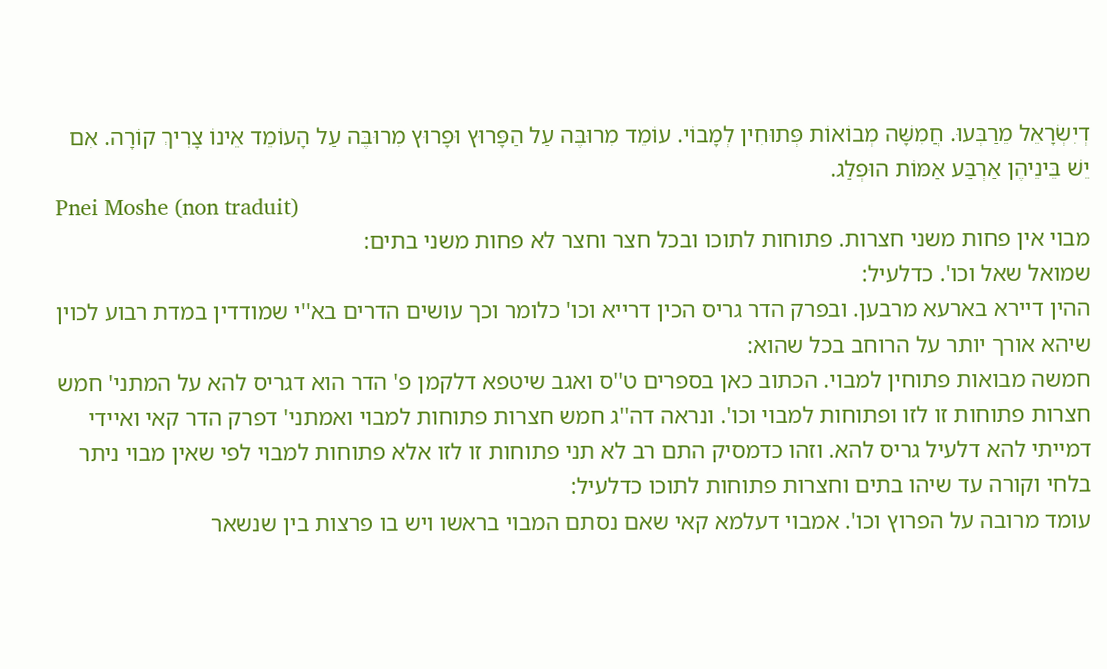דְיִשְׂרָאֵל מֵרַבְּעוּ. חֲמִשָּׁה מְבוֹאוֹת פְּתוּחִין לְמָבוֹי. עוֹמֵד מִרוּבֶּה עַל הַפָּרוּץ וּפָרוּץ מִרוּבֶּה עַל הָעוֹמֵד אֵינוֹ צָרִיךְ קוֹרָה. אִם יֵשׁ בֵּינֵיהֶן אַרְבַּע אַמּוֹת הוּפְלַג.
Pnei Moshe (non traduit)
מבוי אין פחות משני חצרות. פתוחות לתוכו ובכל חצר וחצר לא פחות משני בתים:
שמואל שאל וכו'. כדלעיל:
ההין דיירא בארעא מרבען. ובפרק הדר גריס הכין דרייא וכו' כלומר וכך עושים הדרים בא''י שמודדין במדת רבוע לכוין שיהא אורך יותר על הרוחב בכל שהוא:
חמשה מבואות פתוחין למבוי. הכתוב כאן בספרים ט''ס ואגב שיטפא דלקמן פ' הדר הוא דגריס להא על המתני' חמש חצרות פתוחות זו לזו ופתוחות למבוי וכו'. ונראה דה''ג חמש חצרות פתוחות למבוי ואמתני' דפרק הדר קאי ואיידי דמייתי להא דלעיל גריס להא. וזהו כדמסיק התם רב לא תני פתוחות זו לזו אלא פתוחות למבוי לפי שאין מבוי ניתר בלחי וקורה עד שיהו בתים וחצרות פתוחות לתוכו כדלעיל:
עומד מרובה על הפרוץ וכו'. אמבוי דעלמא קאי שאם נסתם המבוי בראשו ויש בו פרצות בין שנשאר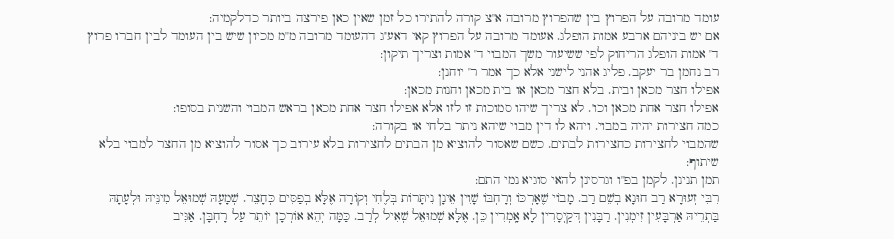עומד מרובה על הפרוץ בין שהפרוץ מרובה א''צ קורה להתירו כל זמן שאין כאן פירצה ביותר כדלקמיה:
אם יש ביניהם ארבע אמות הופלג. אעומד מרובה על הפרוץ קאי דאע''ג דהעומד מרובה מ''מ מכיון שיש בין העומד לבין חברו פרוץ ד' אמות הופלג הריחוק לפי ששיעור משך המבוי ד' אמות וצריך תיקון:
רב נחמן בר יעקב. פליג אהני לישני אלא כך אמר ר' יוחנן:
אפילו חצר מכאן ובית. בלא חצר מכאן או בית מכאן וחנות מכאן:
אפילו חצר אחת מכאן וכו'. לא צריך שיהו סמוכות זו לזו אלא אפילו חצר אחת מכאן בראש המבוי והשנית בסופו:
כמה חצירות יהיה במבוי. ויהא לו דין מבוי שיהא ניתר בלחי או בקורה:
שהמבוי לחצירות כחצירות לבתים. כשם שאסור להוציא מן הבתים לחצירות בלא עירוב כך אסור להוציא מן החצר למבוי בלא שיתוף:
תמן תנינן. לקמן בפ''ו וגרסינן להאי סוגיא נמי התם:
רִבִּי זְעוּרָא רַב חוּנָא בְשֵׁם רַב. מָבוֹי שֶׁאָרְכּוֹ וְרָחְבּוֹ שָׁוִין אֵינָן נִיתָּרוֹת בְּלֶחִי וְקוֹרָה אֶלָּא בְפַסִּים כְּחָצֵר. שְׁמָעָהּ שְׁמוּאֵל מִינֵּיהּ וּלְעָתָהּ בַּתְרֵיהּ אַרְבָּעִין זִימְנִין. רַבָּנִין דְּקַיְסָרִין לָא אָֽמְרִין כֵּן. אֶלָּא שְׁמוּאֵל שְׁאִיל לְרַב. כַּמָּה יְהֵא אוֹרְכָן יוֹתֵר עַל רָחְבָּן. אַגִּיב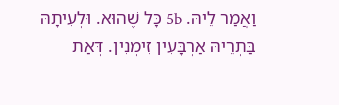וַאֲמַר לֵיהּ. 5b כָּל שֶׁהוּא. וּלְעִיתָהּ בַּתְרֵיהּ אַרְבָּעִין זִימְנִין. דְּאַת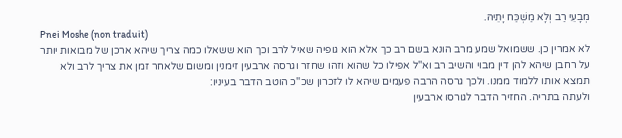מְבָעֵי רַב וְלָא מַשְׁכַּח יָתֵיהּ.
Pnei Moshe (non traduit)
לא אמרין כן. ששמואל שמע מרב הונא בשם רב כך אלא הוא גופיה שאיל לרב וכך הוא ששאלו כמה צריך שיהא ארכן של מבואות יותר על רחבן שיהא להן דין מבוי והשיב רב וא''ל אפילו כל שהוא וזהו שחזר וגרסה ארבעין זימנין ומשום שלאחר זמן את צריך לרב ולא תמצא אותו ללמוד ממנו. ולכך גרסה הרבה פעמים שיהא לו לזכרון שכ''כ הוטב הדבר בעיניו:
ולעתה בתריה. החזיר הדבר לגורסו ארבעין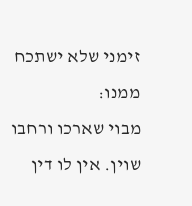זימני שלא ישתכח ממנו:
מבוי שארכו ורחבו שוין. אין לו דין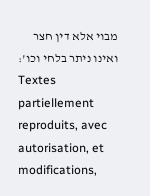מבוי אלא דין חצר ואינו ניתר בלחי וכו':
Textes partiellement reproduits, avec autorisation, et modifications,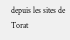depuis les sites de Torat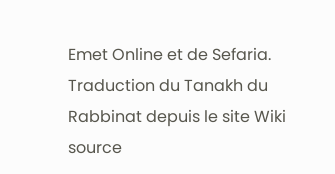Emet Online et de Sefaria.
Traduction du Tanakh du Rabbinat depuis le site Wiki source